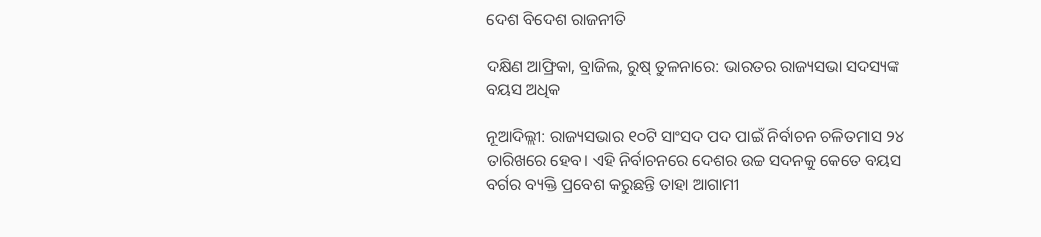ଦେଶ ବିଦେଶ ରାଜନୀତି

ଦକ୍ଷିଣ ଆଫ୍ରିକା, ବ୍ରାଜିଲ, ରୁଷ୍‌ ତୁଳନାରେ: ଭାରତର ରାଜ୍ୟସଭା ସଦସ୍ୟଙ୍କ ବୟସ ଅଧିକ

ନୂଆଦିଲ୍ଲୀ: ରାଜ୍ୟସଭାର ୧୦ଟି ସାଂସଦ ପଦ ପାଇଁ ନିର୍ବାଚନ ଚଳିତମାସ ୨୪ ତାରିଖରେ ହେବ। ଏହି ନିର୍ବାଚନରେ ‌ଦେଶର ଉଚ୍ଚ ସଦନକୁ କେତେ ବୟସ ବର୍ଗର ବ୍ୟକ୍ତି ପ୍ରବେଶ କରୁଛନ୍ତି ତାହା ଆଗାମୀ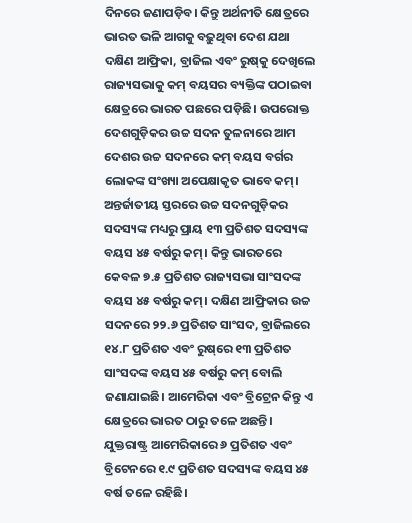ଦିନରେ ଜଣାପଡ଼ିବ। କିନ୍ତୁ ଅର୍ଥନୀତି କ୍ଷେତ୍ରରେ ଭାରତ ଭଳି ଆଗକୁ ବଢ଼ୁଥିବା ଦେଶ ଯଥା ଦକ୍ଷିଣ ଆଫ୍ରିକା, ବ୍ରାଜିଲ ଏବଂ ରୁଷ୍‌କୁ ଦେଖିଲେ ରାଜ୍ୟସଭାକୁ କମ୍‌ ବୟସର ବ୍ୟକ୍ତିଙ୍କ ପଠାଇବା କ୍ଷେତ୍ରରେ ଭାରତ ପଛରେ ପଡ଼ିଛି। ଉପରୋକ୍ତ ଦେଶଗୁଡ଼ିକର ଉଚ୍ଚ ସଦନ ତୁଳନାରେ ଆମ ଦେଶର ଉଚ୍ଚ ସଦନରେ କମ୍ ବୟସ ବର୍ଗର ଲୋକଙ୍କ ସଂଖ୍ୟା ଅପେକ୍ଷାକୃତ ଭାବେ କମ୍‌। ଅନ୍ତର୍ଜାତୀୟ ସ୍ତରରେ ଉଚ୍ଚ ସଦନଗୁଡ଼ିକର ସଦସ୍ୟଙ୍କ ମଧ୍ୟରୁ ପ୍ରାୟ ୧୩ ପ୍ରତିଶତ ସଦସ୍ୟଙ୍କ ବୟସ ୪୫ ବର୍ଷରୁ କମ୍‌। କିନ୍ତୁ ଭାରତରେ କେବଳ ୭.୫ ପ୍ରତିଶତ ରାଜ୍ୟସଭା ସାଂସଦଙ୍କ ବୟସ ୪୫ ବର୍ଷରୁ କମ୍‌। ଦକ୍ଷିଣ ଆଫ୍ରିକାର ଉଚ୍ଚ ସଦନରେ ୨୨.୬ ପ୍ରତିଶତ ସାଂସଦ, ବ୍ରାଜିଲରେ ୧୪.୮ ପ୍ରତିଶତ ଏବଂ ରୁଷ୍‌ରେ ୧୩ ପ୍ରତିଶତ ସାଂସଦଙ୍କ ବୟସ ୪୫ ବର୍ଷରୁ କମ୍‌ ବୋଲି ଜଣାଯାଇଛି। ଆମେରିକା ଏବଂ ବ୍ରିଟ୍ରେନ କିନ୍ତୁ ଏ କ୍ଷେତ୍ରରେ ଭାରତ ଠାରୁ ତଳେ ଅଛନ୍ତି। ଯୁକ୍ତରାଷ୍ଟ୍ର ଆମେରିକାରେ ୬ ପ୍ରତିଶତ ଏବଂ ବ୍ରିଟେନରେ ୧.୯ ପ୍ରତିଶତ ସଦସ୍ୟଙ୍କ ବୟସ ୪୫ ବର୍ଷ ତଳେ ରହିଛି।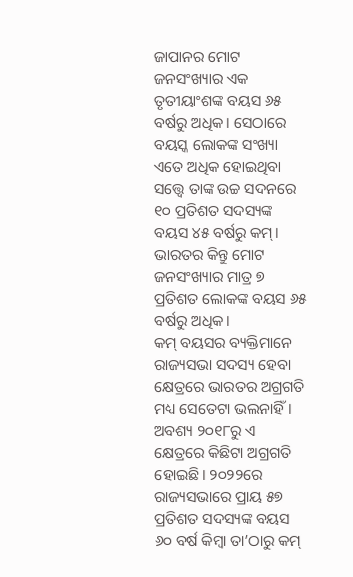ଜାପାନର ମୋଟ ଜନସଂଖ୍ୟାର ଏକ ତୃତୀୟାଂଶଙ୍କ ବୟସ ୬୫ ବର୍ଷରୁ ଅଧିକ। ସେଠାରେ ବୟସ୍କ ଲୋକଙ୍କ ସଂଖ୍ୟା ଏତେ ଅଧିକ ହୋଇଥିବା ସତ୍ତ୍ବେ ତାଙ୍କ ଉଚ୍ଚ ସଦନରେ ୧୦ ପ୍ରତିଶତ ସଦସ୍ୟଙ୍କ ବୟସ ୪୫ ବର୍ଷରୁ କମ୍‌। ଭାରତର କିନ୍ତୁ ମୋଟ ଜନସଂଖ୍ୟାର ମାତ୍ର ୭ ପ୍ରତିଶତ ଲୋକଙ୍କ ବୟସ ୬୫ ବର୍ଷରୁ ଅଧିକ।
କମ୍ ବୟସର ବ୍ୟକ୍ତିମାନେ ରାଜ୍ୟସଭା ସଦସ୍ୟ ହେବା କ୍ଷେତ୍ରରେ ଭାରତର ଅଗ୍ରଗତି ମଧ୍ୟ ସେତେଟା ଭଲନାହିଁ। ଅବଶ୍ୟ ୨୦୧୮ରୁ ଏ କ୍ଷେତ୍ରରେ କିଛିଟା ଅଗ୍ରଗତି ହୋଇଛି। ୨୦୨୨ରେ ରାଜ୍ୟସଭାରେ ପ୍ରାୟ ୫୭ ପ୍ରତିଶତ ସଦସ୍ୟଙ୍କ ବୟସ ୬୦ ବର୍ଷ କିମ୍ବା ତା’ଠାରୁ କମ୍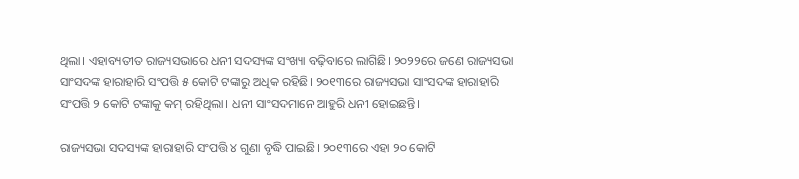ଥିଲା। ଏହାବ୍ୟତୀତ ରାଜ୍ୟସଭାରେ ଧନୀ ସଦସ୍ୟଙ୍କ ସଂଖ୍ୟା ବଢ଼ିବାରେ ଲାଗିଛି। ୨୦୨୨ରେ ଜଣେ ରାଜ୍ୟସଭା ସାଂସଦଙ୍କ ହାରାହାରି ସଂପତ୍ତି ୫ କୋଟି ଟଙ୍କାରୁ ଅଧିକ ରହିଛି। ୨୦୧୩ରେ ରାଜ୍ୟସଭା ସାଂସଦଙ୍କ ହାରାହାରି ସଂପତ୍ତି ୨ କୋଟି ଟଙ୍କାକୁ କମ୍ ରହିଥିଲା। ଧନୀ ସାଂସଦମାନେ ଆହୁରି ଧନୀ ହୋଇଛନ୍ତି।

ରାଜ୍ୟସଭା ସଦସ୍ୟଙ୍କ ହାରାହାରି ସଂପତ୍ତି ୪ ଗୁଣା ବୃଦ୍ଧି ପାଇଛି। ୨୦୧୩ରେ ଏହା ୨୦ କୋଟି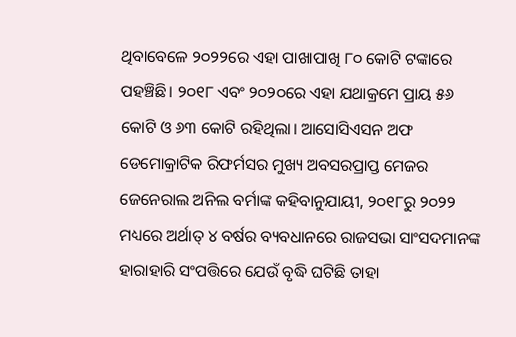ଥିବାବେଳେ ୨୦୨୨ରେ ଏହା ପାଖାପାଖି ୮୦ କୋଟି ଟଙ୍କାରେ ପହଞ୍ଚିଛି। ୨୦୧୮ ଏବଂ ୨୦୨୦ରେ ଏହା ଯଥାକ୍ରମେ ପ୍ରାୟ ୫୬ କୋଟି ଓ ୬୩ କୋଟି ରହିଥିଲା। ଆସୋସିଏସନ ଅଫ ଡେମୋକ୍ରାଟିକ ରିଫର୍ମସର ମୁଖ୍ୟ ଅବସରପ୍ରାପ୍ତ ମେଜର ଜେନେରାଲ ଅନିଲ ବର୍ମାଙ୍କ କହିବାନୁଯାୟୀ, ୨୦୧୮ରୁ ୨୦୨୨ ମଧ୍ୟରେ ଅର୍ଥାତ୍‌ ୪ ବର୍ଷର ବ୍ୟବଧାନରେ ରାଜସଭା ସାଂସଦମାନଙ୍କ ହାରାହାରି ସଂପତ୍ତିରେ ଯେଉଁ ବୃଦ୍ଧି ଘଟିଛି ତାହା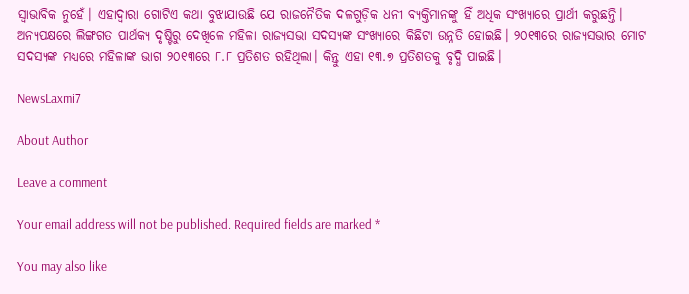ସ୍ବାଭାବିକ ନୁହେଁ। ଏହାଦ୍ବାରା ଗୋଟିଏ କଥା ବୁଝାଯାଉଛି ଯେ ରାଜନୈତିକ ଦଳଗୁଡ଼ିକ ଧନୀ ବ୍ୟକ୍ତିମାନଙ୍କୁ ହିଁ ଅଧିକ ସଂଖ୍ୟାରେ ପ୍ରାର୍ଥୀ କରୁଛନ୍ତି। ଅନ୍ୟପକ୍ଷରେ ଲିଙ୍ଗଗତ ପାର୍ଥକ୍ୟ ଦୃଷ୍ଟିରୁ ଦେଖିଳେ ମହିଳା ରାଜ୍ୟସଭା ସଦସ୍ୟଙ୍କ ସଂଖ୍ୟାରେ କିଛିଟା ଉନ୍ନତି‌ ହୋଇଛି। ୨୦୧୩ରେ ରାଜ୍ୟସଭାର ମୋଟ ସଦସ୍ୟଙ୍କ ମଧ୍ୟରେ ମହିଳାଙ୍କ ଭାଗ ୨୦୧୩ରେ ୮.୮ ପ୍ରତିଶତ ରହିଥିଲା। କିନ୍ତୁ ଏହା ୧୩.୭ ପ୍ରତିଶତକୁ ବୃଦ୍ଧି ପାଇଛି।

NewsLaxmi7

About Author

Leave a comment

Your email address will not be published. Required fields are marked *

You may also like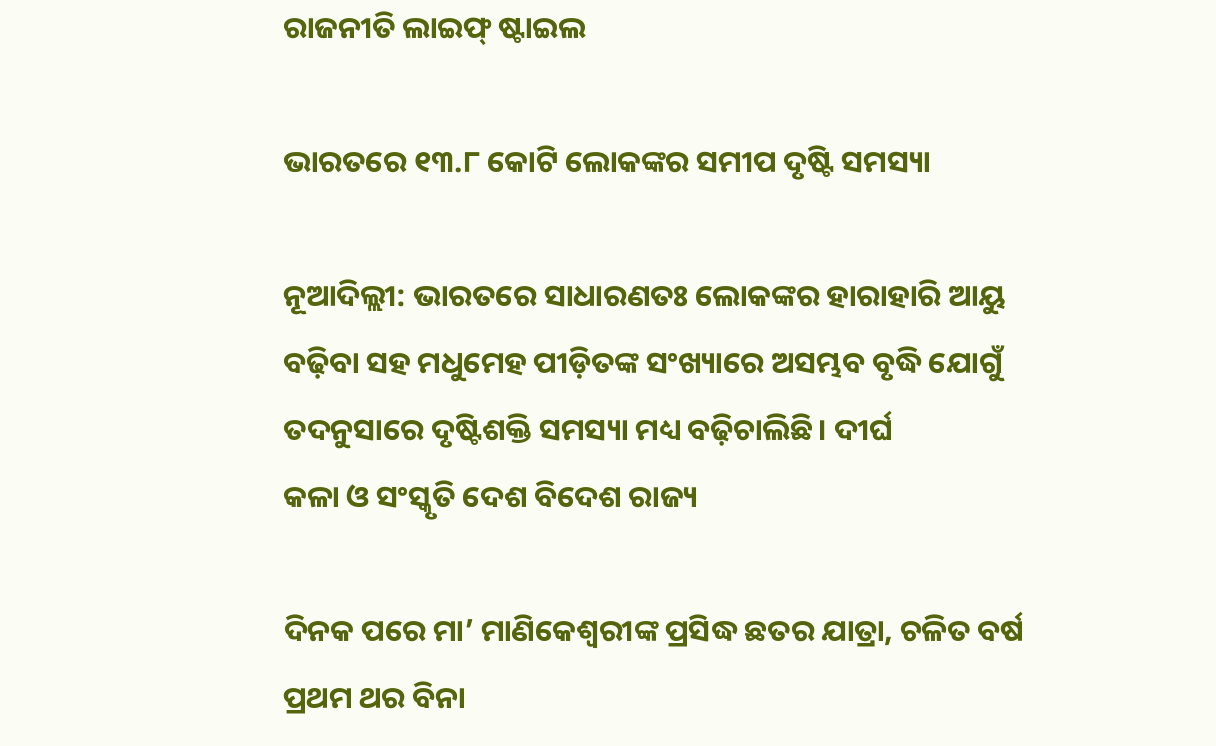ରାଜନୀତି ଲାଇଫ୍ ଷ୍ଟାଇଲ

ଭାରତରେ ୧୩.୮ କୋଟି ଲୋକଙ୍କର ସମୀପ ଦୃଷ୍ଟି ସମସ୍ୟା

ନୂଆଦିଲ୍ଲୀ: ଭାରତରେ ସାଧାରଣତଃ ଲୋକଙ୍କର ହାରାହାରି ଆୟୁ ବଢ଼ିବା ସହ ମଧୁମେହ ପୀଡ଼ିତଙ୍କ ସଂଖ୍ୟାରେ ଅସମ୍ଭବ ବୃଦ୍ଧି ଯୋଗୁଁ ତଦନୁସାରେ ଦୃଷ୍ଟିଶକ୍ତି ସମସ୍ୟା ମଧ୍ୟ ବଢ଼ିଚାଲିଛି। ଦୀର୍ଘ
କଳା ଓ ସଂସ୍କୃତି ଦେଶ ବିଦେଶ ରାଜ୍ୟ

ଦିନକ ପରେ ମା’ ମାଣିକେଶ୍ବରୀଙ୍କ ପ୍ରସିଦ୍ଧ ଛତର ଯାତ୍ରା, ଚଳିତ ବର୍ଷ ପ୍ରଥମ ଥର ବିନା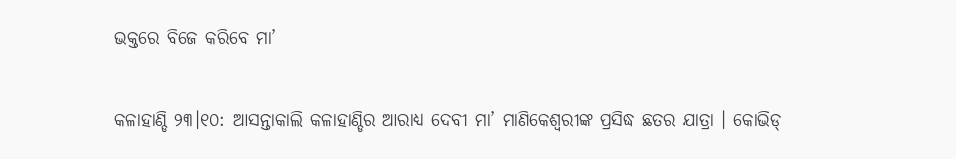ଭକ୍ତରେ ବିଜେ କରିବେ ମା’

କଳାହାଣ୍ଡି ୨୩।୧୦: ଆସନ୍ତାକାଲି କଳାହାଣ୍ଡିର ଆରାଧ୍ୟ ଦେବୀ ମା’ ମାଣିକେଶ୍ବରୀଙ୍କ ପ୍ରସିଦ୍ଧ ଛତର ଯାତ୍ରା । କୋଭିଡ୍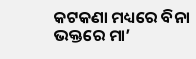କଟକଣା ମଧ୍ୟରେ ବିନା ଭକ୍ତରେ ମା’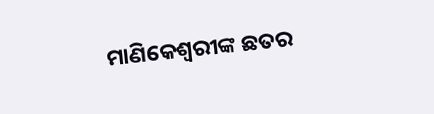ମାଣିକେଶ୍ବରୀଙ୍କ ଛତର